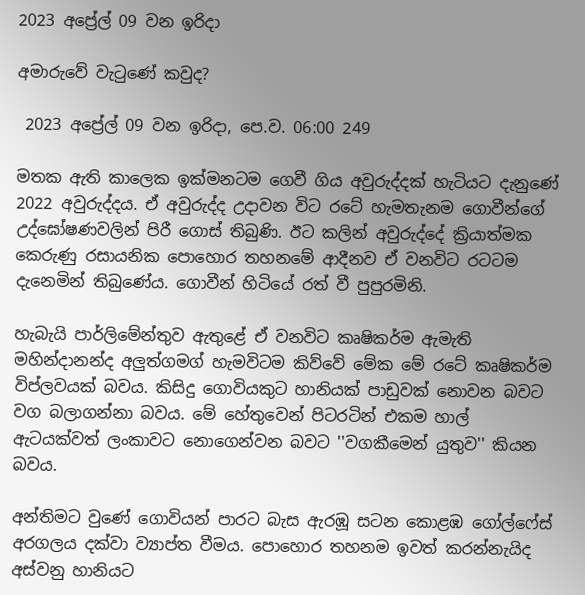2023 අප්‍රේල් 09 වන ඉරිදා

අමාරුවේ වැටුණේ කවුද?

 2023 අප්‍රේල් 09 වන ඉරිදා, පෙ.ව. 06:00 249

මතක ඇති කාලෙක ඉක්මනටම ගෙවී ගිය අවුරුද්දක් හැටියට දැනුණේ 2022 අවුරුද්දය. ඒ අවුරුද්ද උදාවන විට රටේ හැමතැනම ගොවීන්ගේ උද්ඝෝෂණවලින් පිරී ගොස් තිබුණි. ඊට කලින් අවුරුද්දේ ක්‍රියාත්මක කෙරුණු රසායනික පොහොර තහනමේ ආදීනව ඒ වනවිට රටටම දැනෙමින් තිබුණේය. ගොවීන් හිටියේ රත් වී පුපුරමිනි.

හැබැයි පාර්ලිමේන්තුව ඇතුළේ ඒ වනවිට කෘෂිකර්ම ඇමැති මහින්දානන්ද අලුත්ගමග් හැමවිටම කිව්වේ මේක මේ රටේ කෘෂිකර්ම විප්ලවයක් බවය. කිසිදු ගොවියකුට හානියක් පාඩුවක් නොවන බවට වග බලාගන්නා බවය. මේ හේතුවෙන් පිටරටින් එකම හාල් ඇටයක්වත් ලංකාවට නොගෙන්වන බවට ''වගකීමෙන් යුතුව'' කියන බවය.

අන්තිමට වුණේ ගොවියන් පාරට බැස ඇරඹූ සටන කොළඹ ගෝල්ෆේස් අරගලය දක්වා ව්‍යාප්ත වීමය. පොහොර තහනම ඉවත් කරන්නැයිද අස්වනු හානියට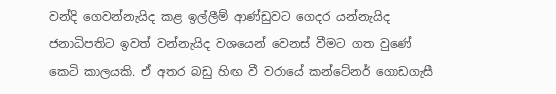වන්දි ගෙවන්නැයිද කළ ඉල්ලීම් ආණ්ඩුවට ගෙදර යන්නැයිද ජනාධිපතිට ඉවත් වන්නැයිද වශයෙන් වෙනස් වීමට ගත වුණේ කෙටි කාලයකි. ඒ අතර බඩු හිඟ වී වරායේ කන්ටේනර් ගොඩගැසී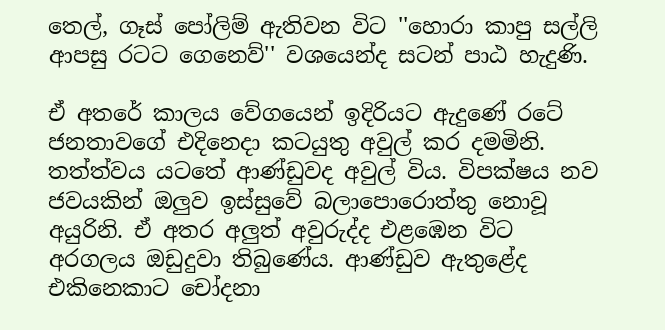තෙල්, ගෑස් පෝලිම් ඇතිවන විට ''හොරා කාපු සල්ලි ආපසු රටට ගෙනෙව්'' වශයෙන්ද සටන් පාඨ හැදුණි.

ඒ අතරේ කාලය වේගයෙන් ඉදිරියට ඇදුණේ රටේ ජනතාවගේ එදිනෙදා කටයුතු අවුල් කර දමමිනි. තත්ත්වය යටතේ ආණ්ඩුවද අවුල් විය. විපක්ෂය නව ජවයකින් ඔලුව ඉස්සුවේ බලාපොරොත්තු නොවූ අයුරිනි. ඒ අතර අලුත් අවුරුද්ද එළඹෙන විට අරගලය ඔඩුදුවා තිබුණේය. ආණ්ඩුව ඇතුළේද එකිනෙකාට චෝදනා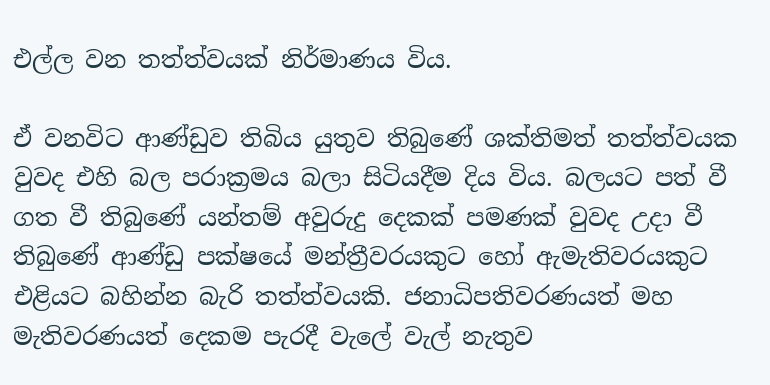එල්ල වන තත්ත්වයක් නිර්මාණය විය.

ඒ වනවිට ආණ්ඩුව තිබිය යුතුව තිබුණේ ශක්තිමත් තත්ත්වයක වුවද එහි බල පරාක්‍රමය බලා සිටියදීම දිය විය. බලයට පත් වී ගත වී තිබුණේ යන්තම් අවුරුදු දෙකක් පමණක් වුවද උදා වී තිබුණේ ආණ්ඩු පක්ෂයේ මන්ත්‍රීවරයකුට හෝ ඇමැතිවරයකුට එළියට බහින්න බැරි තත්ත්වයකි. ජනාධිපතිවරණයත් මහ මැතිවරණයත් දෙකම පැරදී වැලේ වැල් නැතුව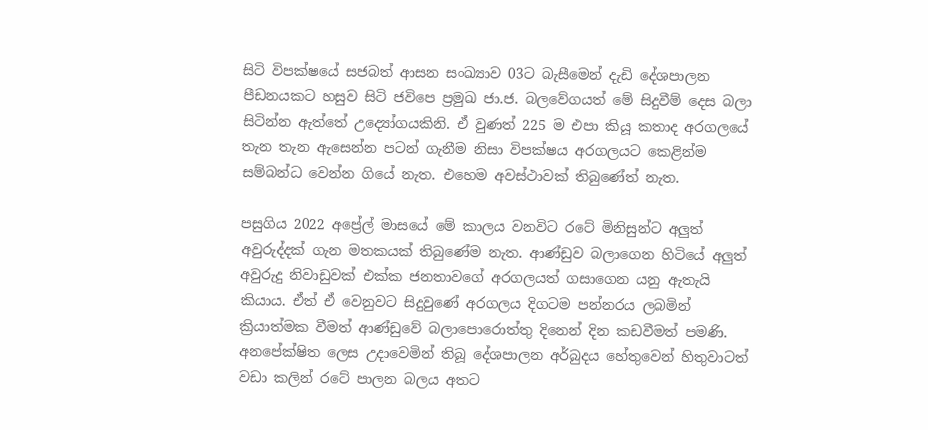සිටි විපක්ෂයේ සජබත් ආසන සංඛ්‍යාව 03ට බැසීමෙන් දැඩි දේශපාලන පීඩනයකට හසුව සිටි ජවිපෙ ප්‍රමුඛ ජා.ජ. බලවේගයත් මේ සිදුවීම් දෙස බලා සිටින්න ඇත්තේ උද්‍යෝගයකිනි. ඒ වුණත් 225 ම එපා කියූ කතාද අරගලයේ තැන තැන ඇසෙන්න පටන් ගැනීම නිසා විපක්ෂය අරගලයට කෙළින්ම සම්බන්ධ වෙන්න ගියේ නැත. එහෙම අවස්ථාවක් තිබුණේත් නැත.

පසුගිය 2022 අප්‍රේල් මාසයේ මේ කාලය වනවිට රටේ මිනිසුන්ට අලුත් අවුරුද්දක් ගැන මතකයක් තිබුණේම නැත. ආණ්ඩුව බලාගෙන හිටියේ අලුත් අවුරුදු නිවාඩුවක් එක්ක ජනතාවගේ අරගලයත් ගසාගෙන යනු ඇතැයි කියාය. ඒත් ඒ වෙනුවට සිදුවුණේ අරගලය දිගටම පන්නරය ලබමින් ක්‍රියාත්මක වීමත් ආණ්ඩුවේ බලාපොරොත්තු දිනෙන් දින කඩවීමත් පමණි. අනපේක්ෂිත ලෙස උදාවෙමින් තිබූ දේශපාලන අර්බුදය හේතුවෙන් හිතුවාටත් වඩා කලින් රටේ පාලන බලය අතට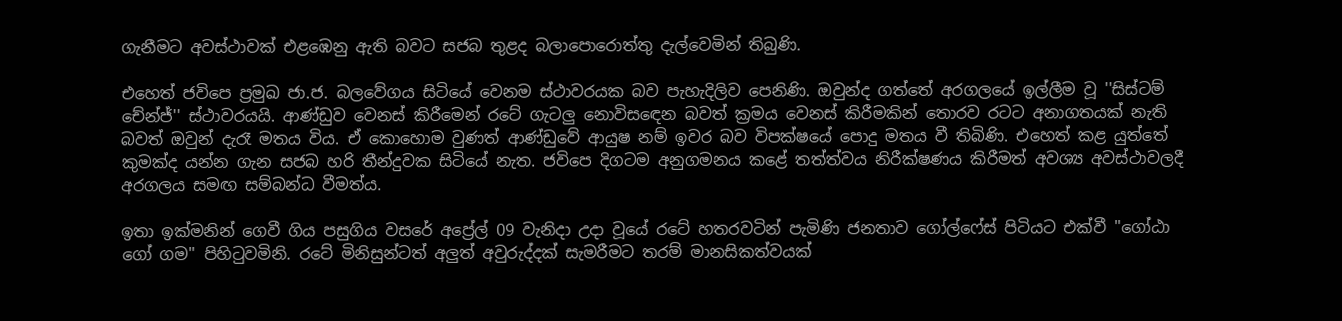ගැනීමට අවස්ථාවක් එළඹෙනු ඇති බවට සජබ තුළද බලාපොරොත්තු දැල්වෙමින් තිබුණි.

එහෙත් ජවිපෙ ප්‍රමුඛ ජා.ජ. බලවේගය සිටියේ වෙනම ස්ථාවරයක බව පැහැදිලිව පෙනිණි. ඔවුන්ද ගත්තේ අරගලයේ ඉල්ලීම වූ ''සිස්ටම් චේන්ජ්'' ස්ථාවරයයි. ආණ්ඩුව වෙනස් කිරීමෙන් රටේ ගැටලු නොවිසඳෙන බවත් ක්‍රමය වෙනස් කිරීමකින් තොරව රටට අනාගතයක් නැති බවත් ඔවුන් දැරෑ මතය විය. ඒ කොහොම වුණත් ආණ්ඩුවේ ආයුෂ නම් ඉවර බව විපක්ෂයේ පොදු මතය වී තිබිණි. එහෙත් කළ යුත්තේ කුමක්ද යන්න ගැන සජබ හරි තීන්දුවක සිටියේ නැත. ජවිපෙ දිගටම අනුගමනය කළේ තත්ත්වය නිරීක්ෂණය කිරීමත් අවශ්‍ය අවස්ථාවලදී අරගලය සමඟ සම්බන්ධ වීමත්ය.

ඉතා ඉක්මනින් ගෙවී ගිය පසුගිය වසරේ අප්‍රේල් 09 වැනිදා උදා වූයේ රටේ හතරවටින් පැමිණි ජනතාව ගෝල්ෆේස් පිටියට එක්වී ''ගෝඨා ගෝ ගම'' පිහිටුවමිනි. රටේ මිනිසුන්ටත් අලුත් අවුරුද්දක් සැමරීමට තරම් මානසිකත්වයක්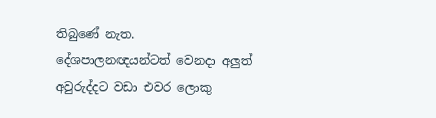තිබුණේ නැත. දේශපාලනඥයන්ටත් වෙනදා අලුත් අවුරුද්දට වඩා එවර ලොකු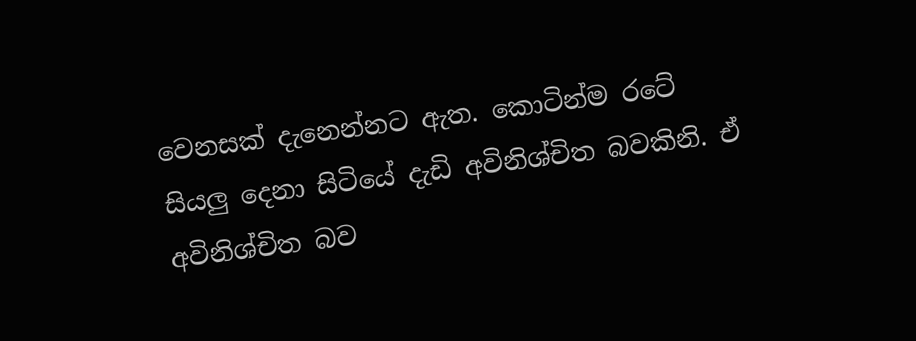වෙනසක් දැනෙන්නට ඇත. කොටින්ම රටේ සියලු දෙනා සිටියේ දැඩි අවිනිශ්චිත බවකිනි. ඒ අවිනිශ්චිත බව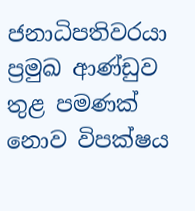ජනාධිපතිවරයා ප්‍රමුඛ ආණ්ඩුව තුළ පමණක් නොව විපක්ෂය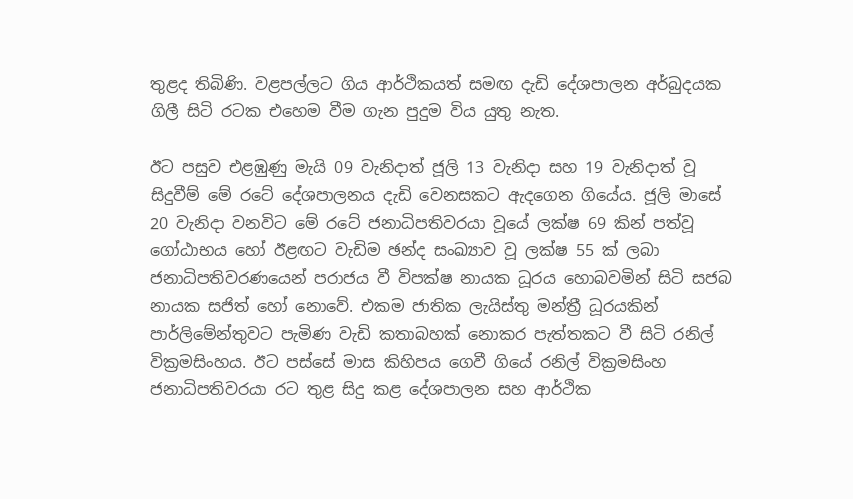තුළද තිබිණි. වළපල්ලට ගිය ආර්ථිකයත් සමඟ දැඩි දේශපාලන අර්බුදයක ගිලී සිටි රටක එහෙම වීම ගැන පුදුම විය යුතු නැත.

ඊට පසුව එළඹුණු මැයි 09 වැනිදාත් ජූලි 13 වැනිදා සහ 19 වැනිදාත් වූ සිදුවීම් මේ රටේ දේශපාලනය දැඩි වෙනසකට ඇදගෙන ගියේය. ජූලි මාසේ 20 වැනිදා වනවිට මේ රටේ ජනාධිපතිවරයා වූයේ ලක්ෂ 69 කින් පත්වූ ගෝඨාභය හෝ ඊළඟට වැඩිම ඡන්ද සංඛ්‍යාව වූ ලක්ෂ 55 ක් ලබා ජනාධිපතිවරණයෙන් පරාජය වී විපක්ෂ නායක ධූරය හොබවමින් සිටි සජබ නායක සජිත් හෝ නොවේ. එකම ජාතික ලැයිස්තු මන්ත්‍රී ධූරයකින් පාර්ලිමේන්තුවට පැමිණ වැඩි කතාබහක් නොකර පැත්තකට වී සිටි රනිල් වික්‍රමසිංහය. ඊට පස්සේ මාස කිහිපය ගෙවී ගියේ රනිල් වික්‍රමසිංහ ජනාධිපතිවරයා රට තුළ සිදු කළ දේශපාලන සහ ආර්ථික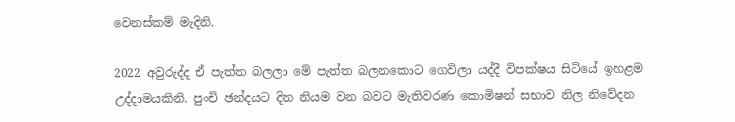වෙනස්කම් මැදිනි.

2022 අවුරුද්ද ඒ පැත්ත බලලා මේ පැත්ත බලනකොට ගෙවිලා යද්දී විපක්ෂය සිටියේ ඉහළම උද්දාමයකිනි. පුංචි ඡන්දයට දින නියම වන බවට මැතිවරණ කොමිෂන් සභාව නිල නිවේදන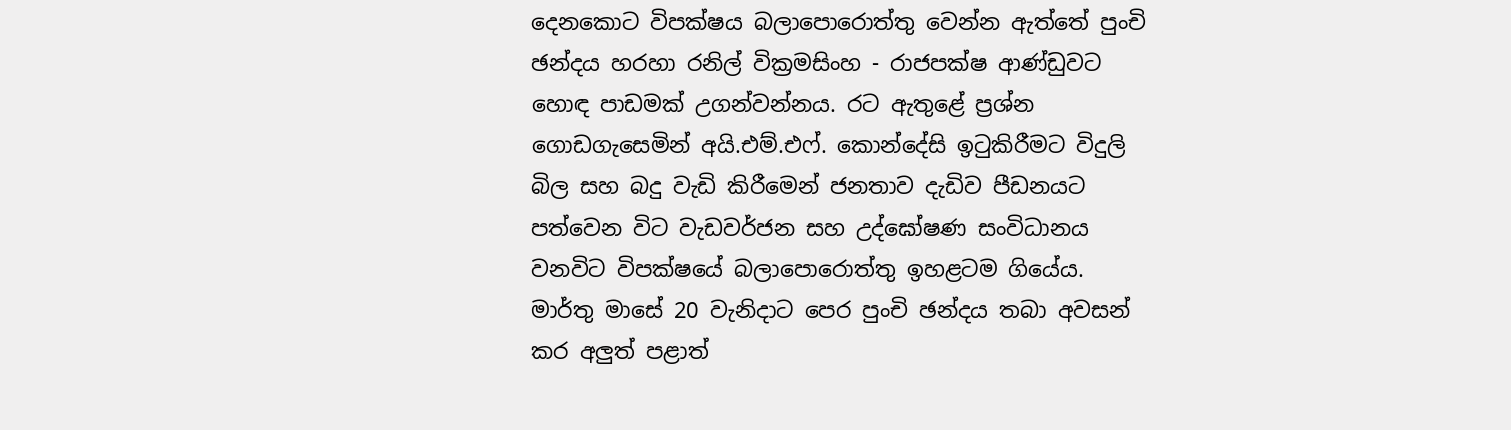දෙනකොට විපක්ෂය බලාපොරොත්තු වෙන්න ඇත්තේ පුංචි ඡන්දය හරහා රනිල් වික්‍රමසිංහ - රාජපක්ෂ ආණ්ඩුවට හොඳ පාඩමක් උගන්වන්නය. රට ඇතුළේ ප්‍රශ්න ගොඩගැසෙමින් අයි.එම්.එෆ්. කොන්දේසි ඉටුකිරීමට විදුලි බිල සහ බදු වැඩි කිරීමෙන් ජනතාව දැඩිව පීඩනයට පත්වෙන විට වැඩවර්ජන සහ උද්ඝෝෂණ සංවිධානය වනවිට විපක්ෂයේ බලාපොරොත්තු ඉහළටම ගියේය. මාර්තු මාසේ 20 වැනිදාට පෙර පුංචි ඡන්දය තබා අවසන් කර අලුත් පළාත්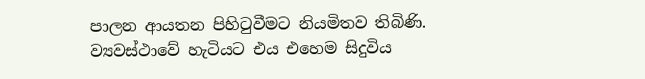පාලන ආයතන පිහිටුවීමට නියමිතව තිබිණි. ව්‍යවස්ථාවේ හැටියට එය එහෙම සිදුවිය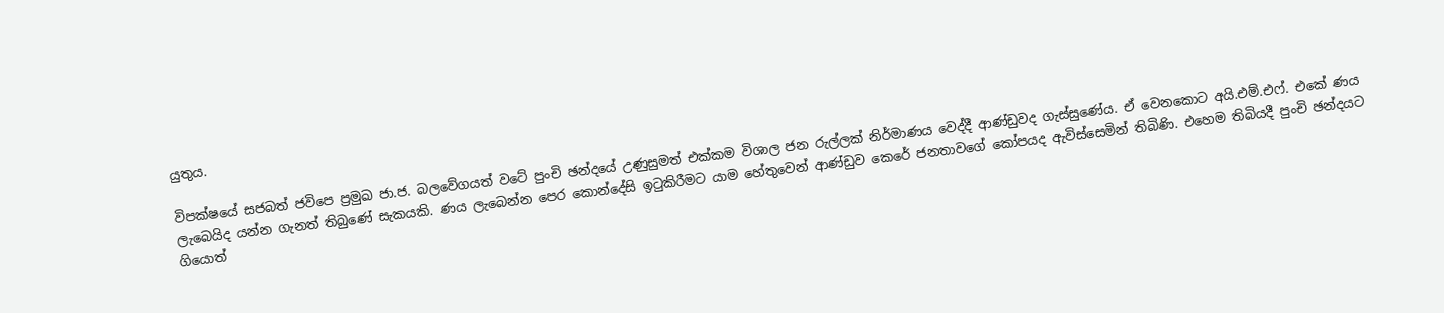යුතුය.

විපක්ෂයේ සජබත් ජවිපෙ ප්‍රමුඛ ජා.ජ. බලවේගයත් වටේ පුංචි ඡන්දයේ උණුසුමත් එක්කම විශාල ජන රුල්ලක් නිර්මාණය වෙද්දී ආණ්ඩුවද ගැස්සුණේය. ඒ වෙනකොට අයි.එම්.එෆ්. එකේ ණය ලැබෙයිද යන්න ගැනත් තිබුණේ සැකයකි. ණය ලැබෙන්න පෙර කොන්දේසි ඉටුකිරීමට යාම හේතුවෙන් ආණ්ඩුව කෙරේ ජනතාවගේ කෝපයද ඇවිස්සෙමින් තිබිණි. එහෙම තිබියදී පුංචි ඡන්දයට ගියොත්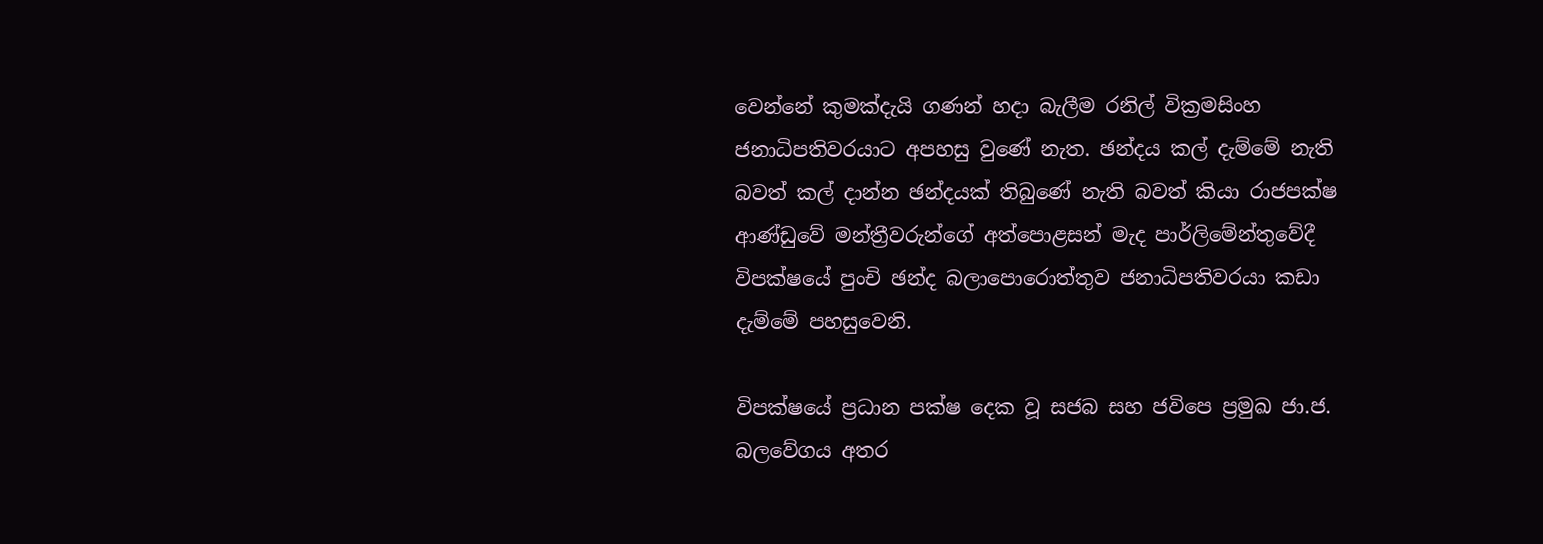වෙන්නේ කුමක්දැයි ගණන් හදා බැලීම රනිල් වික්‍රමසිංහ ජනාධිපතිවරයාට අපහසු වුණේ නැත. ඡන්දය කල් දැම්මේ නැති බවත් කල් දාන්න ඡන්දයක් තිබුණේ නැති බවත් කියා රාජපක්ෂ ආණ්ඩුවේ මන්ත්‍රීවරුන්ගේ අත්පොළසන් මැද පාර්ලිමේන්තුවේදී විපක්ෂයේ පුංචි ඡන්ද බලාපොරොත්තුව ජනාධිපතිවරයා කඩා දැම්මේ පහසුවෙනි.

විපක්ෂයේ ප්‍රධාන පක්ෂ දෙක වූ සජබ සහ ජවිපෙ ප්‍රමුඛ ජා.ජ. බලවේගය අතර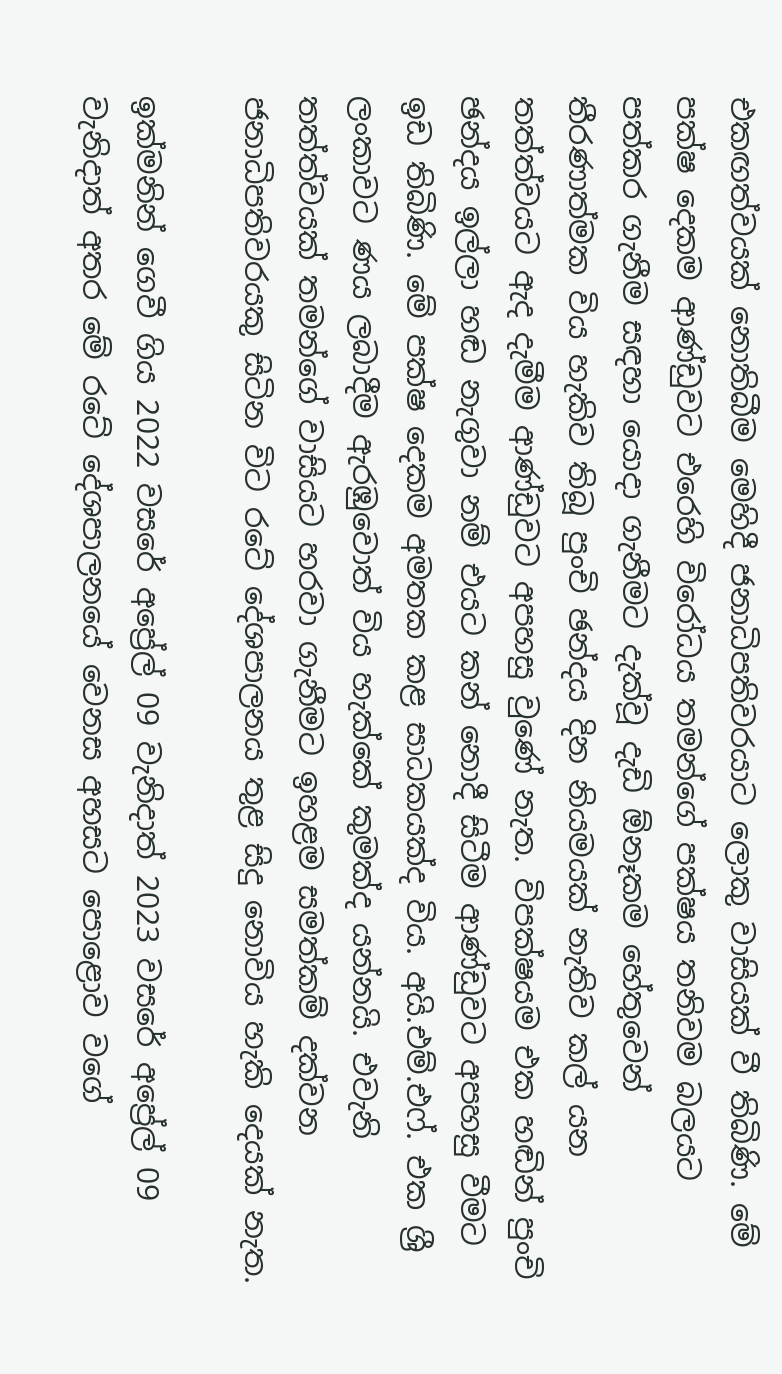එකඟත්වයක් නොතිබීම මෙහිදී ජනාධිපතිවරයාට ලොකු වාසියක් වී තිබිණි. මේ පක්ෂ දෙකම ආණ්ඩුවට එරෙහි විරෝධය තමන්ගේ පක්ෂය තනිවම බලයට පත්කර ගැනීම සඳහා යොදා ගැනීමට දැක්වූ දැඩි ඕනෑකම හේතුවෙන් තීරණාත්මක විය හැකිව තිබූ පුංචි ඡන්දය දින නියමයක් නැතිව කල් යන තත්ත්වයට ඇද දැමීම ආණ්ඩුවට අපහසු වුණේ නැත. විපක්ෂයම එක හඬින් පුංචි ඡන්දය ඉල්ලා හඬ නැගුවා නම් එයට කන් නොදී සිටීම ආණ්ඩුවට අපහසු වීමට ඉඩ තිබිණි. මේ පක්ෂ දෙකම අමතක කළ සාධකයක්ද විය. අයි.එම්.එෆ්. එක ශ්‍රී ලංකාවට ණය ලබාදීම ඇරඹුවොත් විය හැක්කේ කුමක්ද යන්නයි. එවැනි තත්ත්වයක් තමන්ගේ වාසියට හරවා ගැනීමට ඉහළම සමත්කම් දක්වන ජනාධිපතිවරයකු සිටින විට රටේ දේශපාලනය තුළ සිදු නොවිය හැකි දෙයක් නැත.

ඉක්මනින් ගෙවී ගිය 2022 වසරේ අප්‍රේල් 09 වැනිදාත් 2023 වසරේ අප්‍රේල් 09 වැනිදාත් අතර මේ රටේ දේශපාලනයේ වෙනස අහසට පොළොව වගේ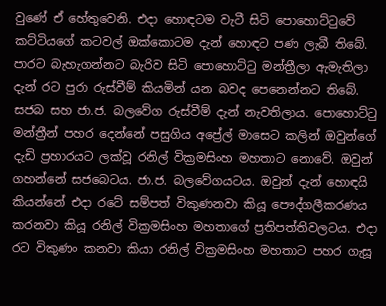වුණේ ඒ හේතුවෙනි. එදා හොඳටම වැටී සිටි පොහොට්ටුවේ කට්ටියගේ කටවල් ඔක්කොටම දැන් හොඳට පණ ලැබී තිබේ. පාරට බැහැගන්නට බැරිව සිටි පොහොට්ටු මන්ත්‍රීලා ඇමැතිලා දැන් රට පුරා රුස්වීම් කියමින් යන බවද පෙනෙන්නට තිබේ. සජබ සහ ජා.ජ. බලවේග රුස්වීම් දැන් නැවතිලාය. පොහොට්ටු මන්ත්‍රීන් පහර දෙන්නේ පසුගිය අප්‍රේල් මාසෙට කලින් ඔවුන්ගේ දැඩි ප්‍රහාරයට ලක්වූ රනිල් වික්‍රමසිංහ මහතාට නොවේ. ඔවුන් ගහන්නේ සජබෙටය. ජා.ජ. බලවේගයටය. ඔවුන් දැන් හොඳයි කියන්නේ එදා රටේ සම්පත් විකුණනවා කියූ පෞද්ගලීකරණය කරනවා කියූ රනිල් වික්‍රමසිංහ මහතාගේ ප්‍රතිපත්තිවලටය. එදා රට විකුණං කනවා කියා රනිල් වික්‍රමසිංහ මහතාට පහර ගැසූ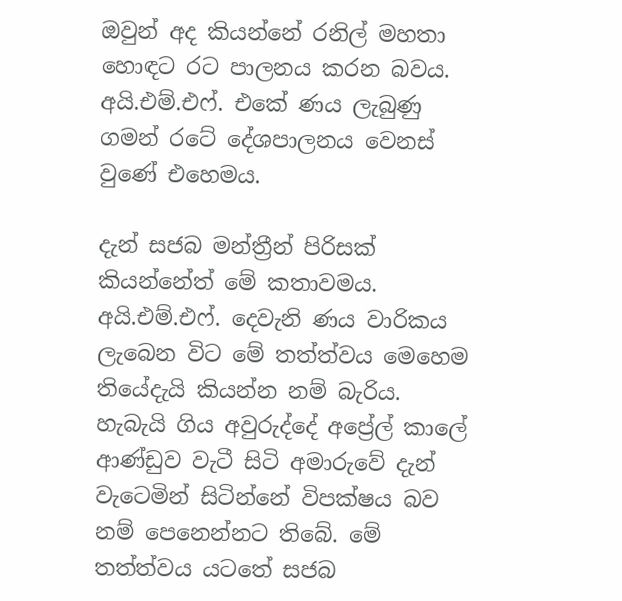ඔවුන් අද කියන්නේ රනිල් මහතා හොඳට රට පාලනය කරන බවය. අයි.එම්.එෆ්. එකේ ණය ලැබුණු ගමන් රටේ දේශපාලනය වෙනස් වුණේ එහෙමය.

දැන් සජබ මන්ත්‍රීන් පිරිසක් කියන්නේත් මේ කතාවමය. අයි.එම්.එෆ්. දෙවැනි ණය වාරිකය ලැබෙන විට මේ තත්ත්වය මෙහෙම තියේදැයි කියන්න නම් බැරිය. හැබැයි ගිය අවුරුද්දේ අප්‍රේල් කාලේ ආණ්ඩුව වැටී සිටි අමාරුවේ දැන් වැටෙමින් සිටින්නේ විපක්ෂය බව නම් පෙනෙන්නට තිබේ. මේ තත්ත්වය යටතේ සජබ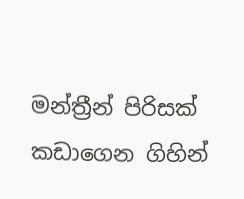මන්ත්‍රීන් පිරිසක් කඩාගෙන ගිහින්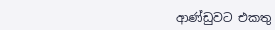ආණ්ඩුවට එකතු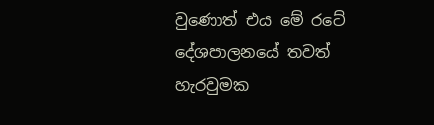වුණොත් එය මේ රටේ දේශපාලනයේ තවත් හැරවුමක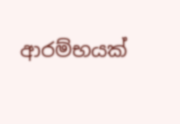ආරම්භයක්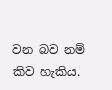වන බව නම් කිව හැකිය.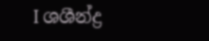I ශශීන්ද්‍ර